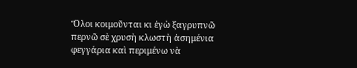Ὅλοι κοιμοῦνται κι ἐγὼ ξαγρυπνῶ περνῶ σὲ χρυσὴ κλωστὴ ἀσημένια φεγγάρια καὶ περιμένω νὰ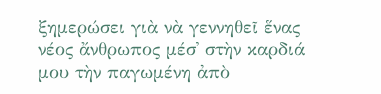ξημερώσει γιὰ νὰ γεννηθεῖ ἕνας νέος ἄνθρωπος μέσ᾿ στὴν καρδιά μου τὴν παγωμένη ἀπὸ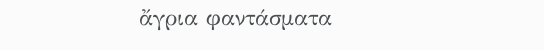ἄγρια φαντάσματα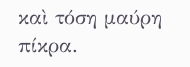καὶ τόση μαύρη πίκρα.